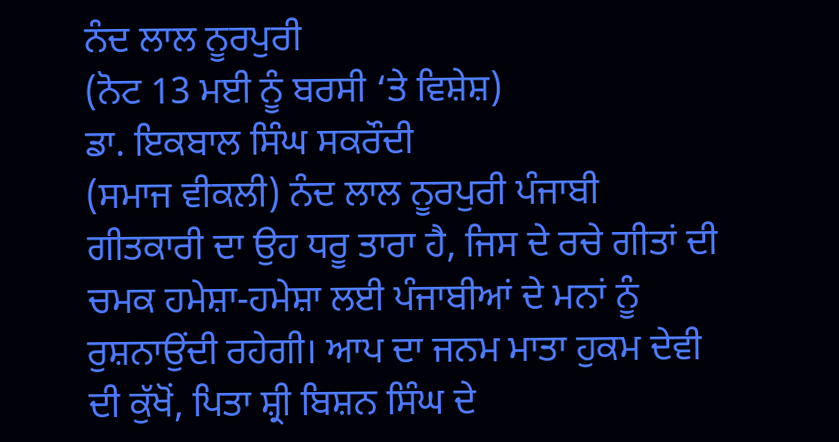ਨੰਦ ਲਾਲ ਨੂਰਪੁਰੀ
(ਨੋਟ 13 ਮਈ ਨੂੰ ਬਰਸੀ ‘ਤੇ ਵਿਸ਼ੇਸ਼)
ਡਾ. ਇਕਬਾਲ ਸਿੰਘ ਸਕਰੌਦੀ
(ਸਮਾਜ ਵੀਕਲੀ) ਨੰਦ ਲਾਲ ਨੂਰਪੁਰੀ ਪੰਜਾਬੀ ਗੀਤਕਾਰੀ ਦਾ ਉਹ ਧਰੂ ਤਾਰਾ ਹੈ, ਜਿਸ ਦੇ ਰਚੇ ਗੀਤਾਂ ਦੀ ਚਮਕ ਹਮੇਸ਼ਾ-ਹਮੇਸ਼ਾ ਲਈ ਪੰਜਾਬੀਆਂ ਦੇ ਮਨਾਂ ਨੂੰ ਰੁਸ਼ਨਾਉਂਦੀ ਰਹੇਗੀ। ਆਪ ਦਾ ਜਨਮ ਮਾਤਾ ਹੁਕਮ ਦੇਵੀ ਦੀ ਕੁੱਖੋਂ, ਪਿਤਾ ਸ਼੍ਰੀ ਬਿਸ਼ਨ ਸਿੰਘ ਦੇ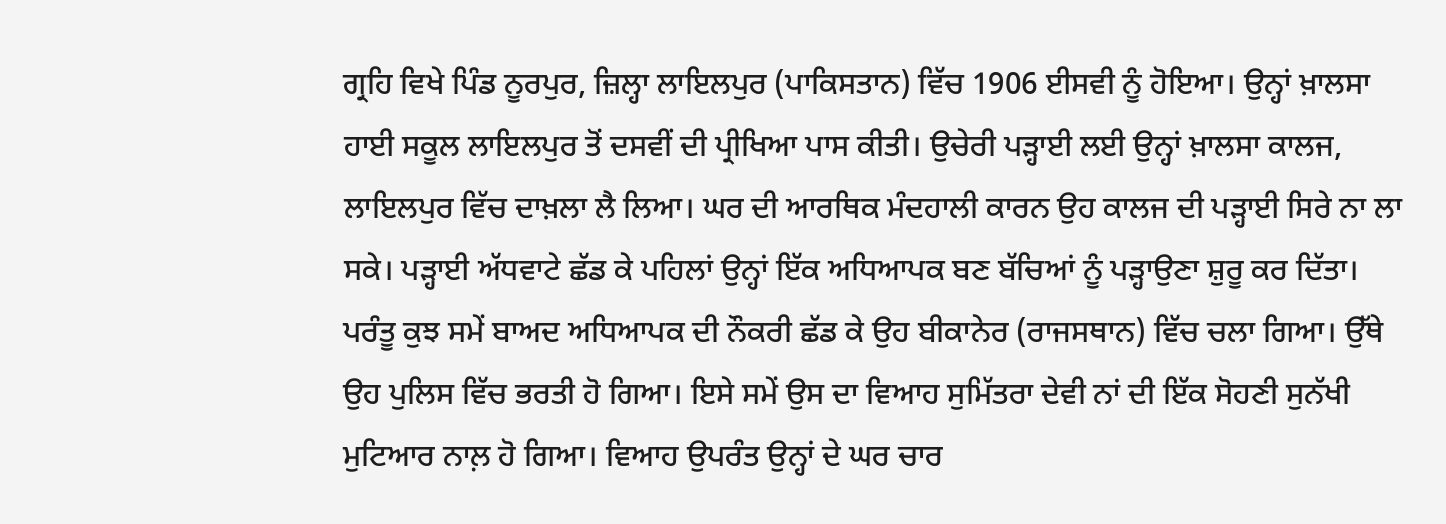ਗ੍ਰਹਿ ਵਿਖੇ ਪਿੰਡ ਨੂਰਪੁਰ, ਜ਼ਿਲ੍ਹਾ ਲਾਇਲਪੁਰ (ਪਾਕਿਸਤਾਨ) ਵਿੱਚ 1906 ਈਸਵੀ ਨੂੰ ਹੋਇਆ। ਉਨ੍ਹਾਂ ਖ਼ਾਲਸਾ ਹਾਈ ਸਕੂਲ ਲਾਇਲਪੁਰ ਤੋਂ ਦਸਵੀਂ ਦੀ ਪ੍ਰੀਖਿਆ ਪਾਸ ਕੀਤੀ। ਉਚੇਰੀ ਪੜ੍ਹਾਈ ਲਈ ਉਨ੍ਹਾਂ ਖ਼ਾਲਸਾ ਕਾਲਜ, ਲਾਇਲਪੁਰ ਵਿੱਚ ਦਾਖ਼ਲਾ ਲੈ ਲਿਆ। ਘਰ ਦੀ ਆਰਥਿਕ ਮੰਦਹਾਲੀ ਕਾਰਨ ਉਹ ਕਾਲਜ ਦੀ ਪੜ੍ਹਾਈ ਸਿਰੇ ਨਾ ਲਾ ਸਕੇ। ਪੜ੍ਹਾਈ ਅੱਧਵਾਟੇ ਛੱਡ ਕੇ ਪਹਿਲਾਂ ਉਨ੍ਹਾਂ ਇੱਕ ਅਧਿਆਪਕ ਬਣ ਬੱਚਿਆਂ ਨੂੰ ਪੜ੍ਹਾਉਣਾ ਸ਼ੁਰੂ ਕਰ ਦਿੱਤਾ। ਪਰੰਤੂ ਕੁਝ ਸਮੇਂ ਬਾਅਦ ਅਧਿਆਪਕ ਦੀ ਨੌਕਰੀ ਛੱਡ ਕੇ ਉਹ ਬੀਕਾਨੇਰ (ਰਾਜਸਥਾਨ) ਵਿੱਚ ਚਲਾ ਗਿਆ। ਉੱਥੇ ਉਹ ਪੁਲਿਸ ਵਿੱਚ ਭਰਤੀ ਹੋ ਗਿਆ। ਇਸੇ ਸਮੇਂ ਉਸ ਦਾ ਵਿਆਹ ਸੁਮਿੱਤਰਾ ਦੇਵੀ ਨਾਂ ਦੀ ਇੱਕ ਸੋਹਣੀ ਸੁਨੱਖੀ ਮੁਟਿਆਰ ਨਾਲ਼ ਹੋ ਗਿਆ। ਵਿਆਹ ਉਪਰੰਤ ਉਨ੍ਹਾਂ ਦੇ ਘਰ ਚਾਰ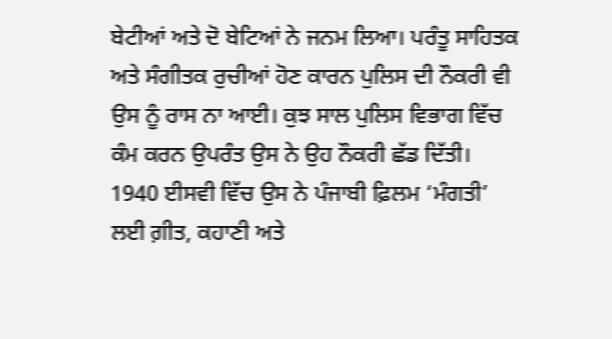ਬੇਟੀਆਂ ਅਤੇ ਦੋ ਬੇਟਿਆਂ ਨੇ ਜਨਮ ਲਿਆ। ਪਰੰਤੂ ਸਾਹਿਤਕ ਅਤੇ ਸੰਗੀਤਕ ਰੁਚੀਆਂ ਹੋਣ ਕਾਰਨ ਪੁਲਿਸ ਦੀ ਨੌਕਰੀ ਵੀ ਉਸ ਨੂੰ ਰਾਸ ਨਾ ਆਈ। ਕੁਝ ਸਾਲ ਪੁਲਿਸ ਵਿਭਾਗ ਵਿੱਚ ਕੰਮ ਕਰਨ ਉਪਰੰਤ ਉਸ ਨੇ ਉਹ ਨੌਕਰੀ ਛੱਡ ਦਿੱਤੀ।
1940 ਈਸਵੀ ਵਿੱਚ ਉਸ ਨੇ ਪੰਜਾਬੀ ਫ਼ਿਲਮ ‘ਮੰਗਤੀ’ ਲਈ ਗ਼ੀਤ, ਕਹਾਣੀ ਅਤੇ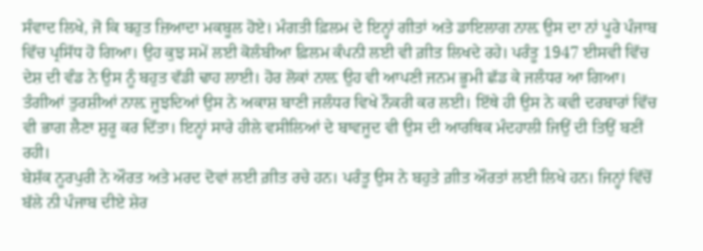ਸੰਵਾਦ ਲਿਖੇ, ਜੋ ਕਿ ਬਹੁਤ ਜ਼ਿਆਦਾ ਮਕਬੂਲ ਹੋਏ। ਮੰਗਤੀ ਫ਼ਿਲਮ ਦੇ ਇਨ੍ਹਾਂ ਗੀਤਾਂ ਅਤੇ ਡਾਇਲਾਗ ਨਾਲ਼ ਉਸ ਦਾ ਨਾਂ ਪੂਰੇ ਪੰਜਾਬ ਵਿੱਚ ਪ੍ਰਸਿੱਧ ਹੋ ਗਿਆ। ਉਹ ਕੁਝ ਸਮੇਂ ਲਈ ਕੋਲੰਬੀਆ ਫ਼ਿਲਮ ਕੰਪਨੀ ਲਈ ਵੀ ਗ਼ੀਤ ਲਿਖਦੇ ਰਹੇ। ਪਰੰਤੂ 1947 ਈਸਵੀ ਵਿੱਚ ਦੇਸ਼ ਦੀ ਵੰਡ ਨੇ ਉਸ ਨੂੰ ਬਹੁਤ ਵੱਡੀ ਢਾਹ ਲਾਈ। ਹੋਰ ਲੋਕਾਂ ਨਾਲ਼ ਉਹ ਵੀ ਆਪਣੀ ਜਨਮ ਭੂਮੀ ਛੱਡ ਕੇ ਜਲੰਧਰ ਆ ਗਿਆ। ਤੰਗੀਆਂ ਤੁਰਸ਼ੀਆਂ ਨਾਲ਼ ਜੂਝਦਿਆਂ ਉਸ ਨੇ ਅਕਾਸ਼ ਬਾਣੀ ਜਲੰਧਰ ਵਿਖੇ ਨੌਕਰੀ ਕਰ ਲਈ। ਇੱਥੇ ਹੀ ਉਸ ਨੇ ਕਵੀ ਦਰਬਾਰਾਂ ਵਿੱਚ ਵੀ ਭਾਗ ਲੈਣਾ ਸ਼ੁਰੂ ਕਰ ਦਿੱਤਾ। ਇਨ੍ਹਾਂ ਸਾਰੇ ਹੀਲੇ ਵਸੀਲਿਆਂ ਦੇ ਬਾਵਜੂਦ ਵੀ ਉਸ ਦੀ ਆਰਥਿਕ ਮੰਦਹਾਲੀ ਜਿਉਂ ਦੀ ਤਿਉਂ ਬਣੀਂ ਰਹੀ।
ਬੇਸ਼ੱਕ ਨੂਰਪੁਰੀ ਨੇ ਔਰਤ ਅਤੇ ਮਰਦ ਦੋਵਾਂ ਲਈ ਗ਼ੀਤ ਰਚੇ ਹਨ। ਪਰੰਤੂ ਉਸ ਨੇ ਬਹੁਤੇ ਗ਼ੀਤ ਔਰਤਾਂ ਲਈ ਲਿਖੇ ਹਨ। ਜਿਨ੍ਹਾਂ ਵਿੱਚੋਂ ਬੱਲੇ ਨੀ ਪੰਜਾਬ ਦੀਏ ਸ਼ੇਰ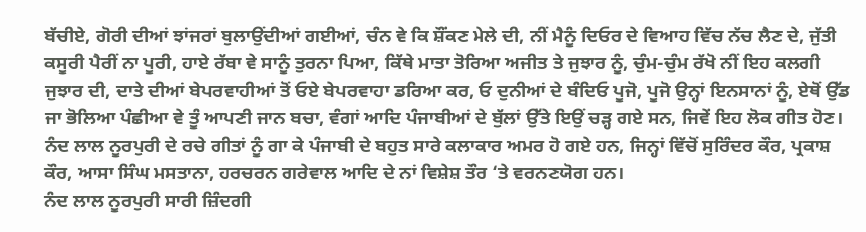ਬੱਚੀਏ, ਗੋਰੀ ਦੀਆਂ ਝਾਂਜਰਾਂ ਬੁਲਾਉਂਦੀਆਂ ਗਈਆਂ, ਚੰਨ ਵੇ ਕਿ ਸ਼ੌਂਕਣ ਮੇਲੇ ਦੀ, ਨੀਂ ਮੈਨੂੰ ਦਿਓਰ ਦੇ ਵਿਆਹ ਵਿੱਚ ਨੱਚ ਲੈਣ ਦੇ, ਜੁੱਤੀ ਕਸੂਰੀ ਪੈਰੀਂ ਨਾ ਪੂਰੀ, ਹਾਏ ਰੱਬਾ ਵੇ ਸਾਨੂੰ ਤੁਰਨਾ ਪਿਆ, ਕਿੱਥੇ ਮਾਤਾ ਤੋਰਿਆ ਅਜੀਤ ਤੇ ਜੁਝਾਰ ਨੂੰ, ਚੁੰਮ-ਚੁੰਮ ਰੱਖੋ ਨੀਂ ਇਹ ਕਲਗੀ ਜੁਝਾਰ ਦੀ, ਦਾਤੇ ਦੀਆਂ ਬੇਪਰਵਾਹੀਆਂ ਤੋਂ ਓਏ ਬੇਪਰਵਾਹਾ ਡਰਿਆ ਕਰ, ਓ ਦੁਨੀਆਂ ਦੇ ਬੰਦਿਓ ਪੂਜੋ, ਪੂਜੋ ਉਨ੍ਹਾਂ ਇਨਸਾਨਾਂ ਨੂੰ, ਏਥੋਂ ਉੱਡ ਜਾ ਭੋਲਿਆ ਪੰਛੀਆ ਵੇ ਤੂੰ ਆਪਣੀ ਜਾਨ ਬਚਾ, ਵੰਗਾਂ ਆਦਿ ਪੰਜਾਬੀਆਂ ਦੇ ਬੁੱਲਾਂ ਉੱਤੇ ਇਉਂ ਚੜ੍ਹ ਗਏ ਸਨ, ਜਿਵੇਂ ਇਹ ਲੋਕ ਗੀਤ ਹੋਣ। ਨੰਦ ਲਾਲ ਨੂਰਪੁਰੀ ਦੇ ਰਚੇ ਗੀਤਾਂ ਨੂੰ ਗਾ ਕੇ ਪੰਜਾਬੀ ਦੇ ਬਹੁਤ ਸਾਰੇ ਕਲਾਕਾਰ ਅਮਰ ਹੋ ਗਏ ਹਨ, ਜਿਨ੍ਹਾਂ ਵਿੱਚੋਂ ਸੁਰਿੰਦਰ ਕੌਰ, ਪ੍ਰਕਾਸ਼ ਕੌਰ, ਆਸਾ ਸਿੰਘ ਮਸਤਾਨਾ, ਹਰਚਰਨ ਗਰੇਵਾਲ ਆਦਿ ਦੇ ਨਾਂ ਵਿਸ਼ੇਸ਼ ਤੌਰ ‘ਤੇ ਵਰਨਣਯੋਗ ਹਨ।
ਨੰਦ ਲਾਲ ਨੂਰਪੁਰੀ ਸਾਰੀ ਜ਼ਿੰਦਗੀ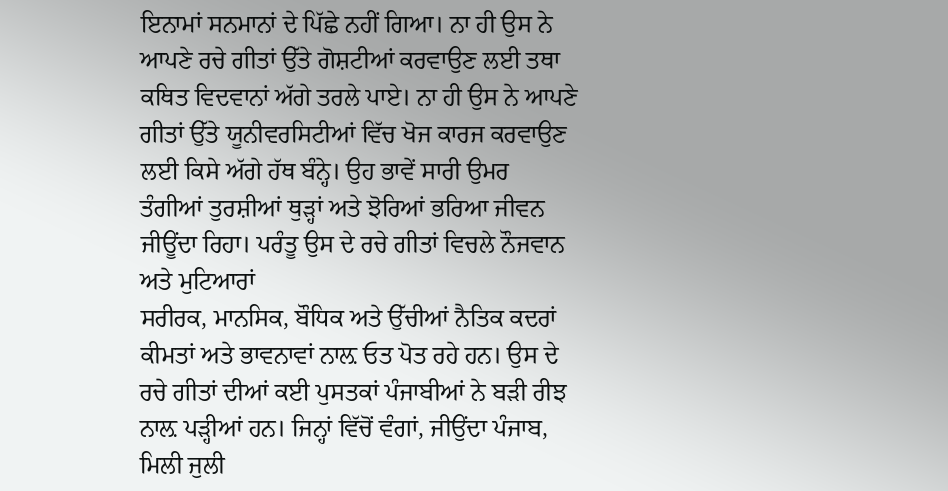ਇਨਾਮਾਂ ਸਨਮਾਨਾਂ ਦੇ ਪਿੱਛੇ ਨਹੀਂ ਗਿਆ। ਨਾ ਹੀ ਉਸ ਨੇ ਆਪਣੇ ਰਚੇ ਗੀਤਾਂ ਉੱਤੇ ਗੋਸ਼ਟੀਆਂ ਕਰਵਾਉਣ ਲਈ ਤਥਾ ਕਥਿਤ ਵਿਦਵਾਨਾਂ ਅੱਗੇ ਤਰਲੇ ਪਾਏ। ਨਾ ਹੀ ਉਸ ਨੇ ਆਪਣੇ ਗੀਤਾਂ ਉੱਤੇ ਯੂਨੀਵਰਸਿਟੀਆਂ ਵਿੱਚ ਖੋਜ ਕਾਰਜ ਕਰਵਾਉਣ ਲਈ ਕਿਸੇ ਅੱਗੇ ਹੱਥ ਬੰਨ੍ਹੇ। ਉਹ ਭਾਵੇਂ ਸਾਰੀ ਉਮਰ ਤੰਗੀਆਂ ਤੁਰਸ਼ੀਆਂ ਥੁੜ੍ਹਾਂ ਅਤੇ ਝੋਰਿਆਂ ਭਰਿਆ ਜੀਵਨ ਜੀਊਂਦਾ ਰਿਹਾ। ਪਰੰਤੂ ਉਸ ਦੇ ਰਚੇ ਗੀਤਾਂ ਵਿਚਲੇ ਨੌਜਵਾਨ ਅਤੇ ਮੁਟਿਆਰਾਂ
ਸਰੀਰਕ, ਮਾਨਸਿਕ, ਬੌਧਿਕ ਅਤੇ ਉੱਚੀਆਂ ਨੈਤਿਕ ਕਦਰਾਂ ਕੀਮਤਾਂ ਅਤੇ ਭਾਵਨਾਵਾਂ ਨਾਲ਼ ਓਤ ਪੋਤ ਰਹੇ ਹਨ। ਉਸ ਦੇ ਰਚੇ ਗੀਤਾਂ ਦੀਆਂ ਕਈ ਪੁਸਤਕਾਂ ਪੰਜਾਬੀਆਂ ਨੇ ਬੜੀ ਰੀਝ ਨਾਲ਼ ਪੜ੍ਹੀਆਂ ਹਨ। ਜਿਨ੍ਹਾਂ ਵਿੱਚੋਂ ਵੰਗਾਂ, ਜੀਉਂਦਾ ਪੰਜਾਬ, ਮਿਲੀ ਜੁਲੀ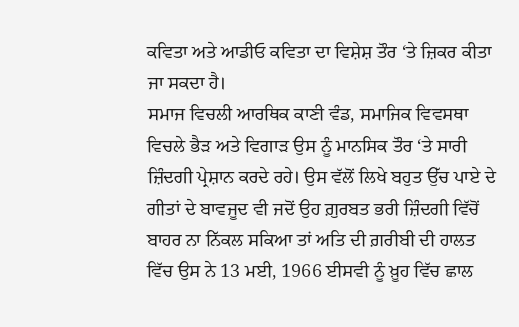ਕਵਿਤਾ ਅਤੇ ਆਡੀਓ ਕਵਿਤਾ ਦਾ ਵਿਸ਼ੇਸ਼ ਤੌਰ ‘ਤੇ ਜ਼ਿਕਰ ਕੀਤਾ ਜਾ ਸਕਦਾ ਹੈ।
ਸਮਾਜ ਵਿਚਲੀ ਆਰਥਿਕ ਕਾਣੀ ਵੰਡ, ਸਮਾਜਿਕ ਵਿਵਸਥਾ ਵਿਚਲੇ ਭੈੜ ਅਤੇ ਵਿਗਾੜ ਉਸ ਨੂੰ ਮਾਨਸਿਕ ਤੌਰ ‘ਤੇ ਸਾਰੀ ਜ਼ਿੰਦਗੀ ਪ੍ਰੇਸ਼ਾਨ ਕਰਦੇ ਰਹੇ। ਉਸ ਵੱਲੋਂ ਲਿਖੇ ਬਹੁਤ ਉੱਚ ਪਾਏ ਦੇ ਗੀਤਾਂ ਦੇ ਬਾਵਜੂਦ ਵੀ ਜਦੋਂ ਉਹ ਗ਼ੁਰਬਤ ਭਰੀ ਜ਼ਿੰਦਗੀ ਵਿੱਚੋਂ ਬਾਹਰ ਨਾ ਨਿੱਕਲ ਸਕਿਆ ਤਾਂ ਅਤਿ ਦੀ ਗ਼ਰੀਬੀ ਦੀ ਹਾਲਤ ਵਿੱਚ ਉਸ ਨੇ 13 ਮਈ, 1966 ਈਸਵੀ ਨੂੰ ਖ਼ੂਹ ਵਿੱਚ ਛਾਲ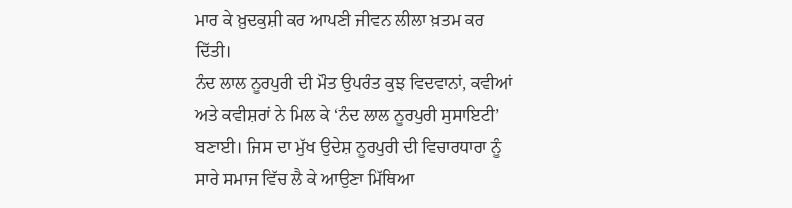ਮਾਰ ਕੇ ਖ਼ੁਦਕੁਸ਼ੀ ਕਰ ਆਪਣੀ ਜੀਵਨ ਲੀਲਾ ਖ਼ਤਮ ਕਰ ਦਿੱਤੀ।
ਨੰਦ ਲਾਲ ਨੂਰਪੁਰੀ ਦੀ ਮੌਤ ਉਪਰੰਤ ਕੁਝ ਵਿਦਵਾਨਾਂ, ਕਵੀਆਂ ਅਤੇ ਕਵੀਸ਼ਰਾਂ ਨੇ ਮਿਲ ਕੇ ‘ਨੰਦ ਲਾਲ ਨੂਰਪੁਰੀ ਸੁਸਾਇਟੀ’ ਬਣਾਈ। ਜਿਸ ਦਾ ਮੁੱਖ ਉਦੇਸ਼ ਨੂਰਪੁਰੀ ਦੀ ਵਿਚਾਰਧਾਰਾ ਨੂੰ ਸਾਰੇ ਸਮਾਜ ਵਿੱਚ ਲੈ ਕੇ ਆਉਣਾ ਮਿੱਥਿਆ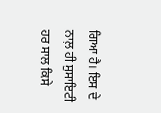ਗਿਆ ਹੈ। ਇਸ ਦੇ ਨਾਲ਼ ਹੀ ਸੁਸਾਇਟੀ ਹਰ ਸਾਲ ਕਿਸੇ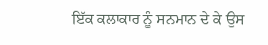ਇੱਕ ਕਲਾਕਾਰ ਨੂੰ ਸਨਮਾਨ ਦੇ ਕੇ ਉਸ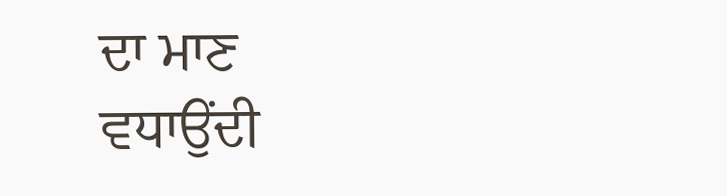ਦਾ ਮਾਣ ਵਧਾਉਂਦੀ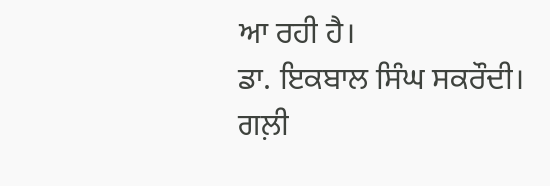ਆ ਰਹੀ ਹੈ।
ਡਾ. ਇਕਬਾਲ ਸਿੰਘ ਸਕਰੌਦੀ।
ਗਲ਼ੀ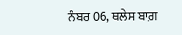ਨੰਬਰ 06, ਥਲੇਸ ਬਾਗ਼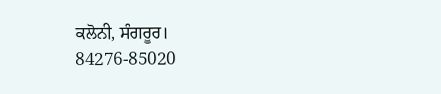ਕਲੋਨੀ, ਸੰਗਰੂਰ।
84276-85020